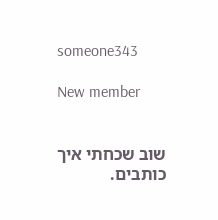someone343

New member


שוב שכחתי איך כותבים.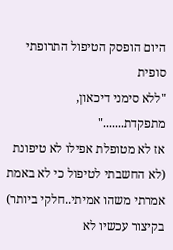היום הופסק הטיפול התרופתי סופית
"ללא סימני דיכאון, מתפקדת......."
אז לא מטופלת אפילו לא טיפונת (לא החשבתי לטיפול כי לא באמת אמרתי משהו אמיתי..חלקי ביותר)
בקיצור עכשיו לא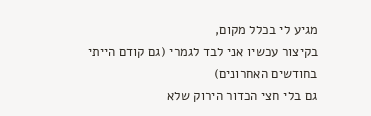מגיע לי בכלל מקום,
בקיצור עכשיו אני לבד לגמרי (גם קודם הייתי בחודשים האחרונים)
גם בלי חצי הכדור הירוק שלא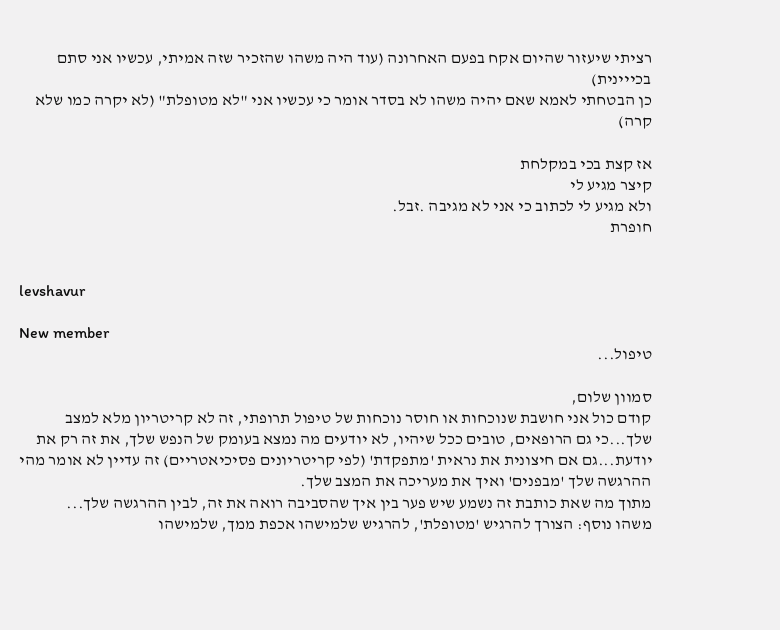רציתי שיעזור שהיום אקח בפעם האחרונה (עוד היה משהו שהזכיר שזה אמיתי, עכשיו אני סתם בכייינית)
כן הבטחתי לאמא שאם יהיה משהו לא בסדר אומר כי עכשיו אני "לא מטופלת" (לא יקרה כמו שלא קרה)

אז קצת בכי במקלחת
קיצר מגיע לי
ולא מגיע לי לכתוב כי אני לא מגיבה .זבל.
חופרת


levshavur

New member
טיפול...

סמוון שלום,
קודם כול אני חושבת שנוכחות או חוסר נוכחות של טיפול תרופתי, זה לא קריטריון מלא למצב שלך...כי גם הרופאים, טובים ככל שיהיו, לא יודעים מה נמצא בעומק של הנפש שלך, את זה רק את יודעת...גם אם חיצונית את נראית 'מתפקדת' (לפי קריטריונים פסיכיאטריים) זה עדיין לא אומר מהי ההרגשה שלך 'מבפנים' ואיך את מעריכה את המצב שלך.
מתוך מה שאת כותבת זה נשמע שיש פער בין איך שהסביבה רואה את זה, לבין ההרגשה שלך...
משהו נוסף: הצורך להרגיש 'מטופלת', להרגיש שלמישהו אכפת ממך, שלמישהו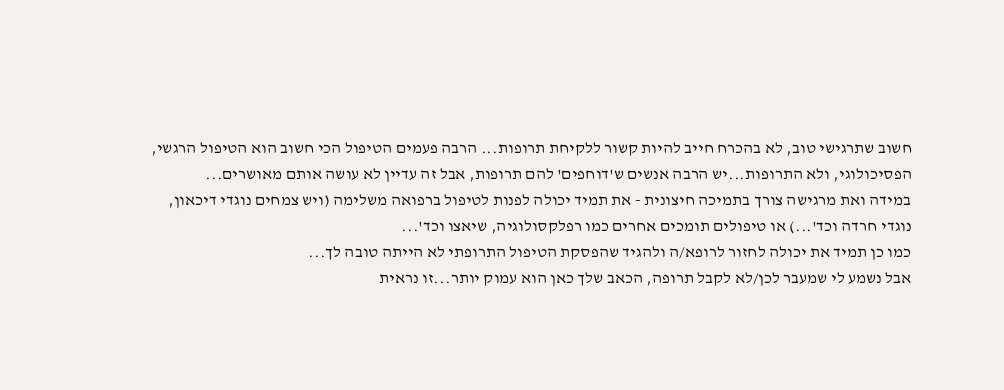חשוב שתרגישי טוב, לא בהכרח חייב להיות קשור ללקיחת תרופות... הרבה פעמים הטיפול הכי חשוב הוא הטיפול הרגשי, הפסיכולוגי, ולא התרופות...יש הרבה אנשים ש'דוחפים' להם תרופות, אבל זה עדיין לא עושה אותם מאושרים...
במידה ואת מרגישה צורך בתמיכה חיצונית - את תמיד יכולה לפנות לטיפול ברפואה משלימה (ויש צמחים נוגדי דיכאון, נוגדי חרדה וכד'...) או טיפולים תומכים אחרים כמו רפלקסולוגיה, שיאצו וכד'...
כמו כן תמיד את יכולה לחזור לרופא/ה ולהגיד שהפסקת הטיפול התרופתי לא הייתה טובה לך...
אבל נשמע לי שמעבר לכן/לא לקבל תרופה, הכאב שלך כאן הוא עמוק יותר...זו נראית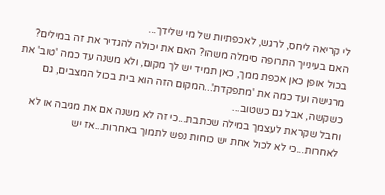לי קריאה ליחס, לרגש, לאכפתיות של מי שלידך...
האם בעינייך התרופה סימלה משהו? האם את יכולה להגדיר את זה במילים?
בכול אופן כאן אכפת ממך, כאן תמיד יש לך מקום, ולא משנה עד כמה 'טוב' את מרגישה ועד כמה את 'מתפקדת'...המקום הזה הוא בית בכול המצבים, גם כשקשה, אבל גם כשטוב...
וחבל שקראת לעצמך במילה שכתבת...כי זה לא משנה אם את מגיבה או לא לאחרות...כי לא לכול אחת יש כוחות נפש לתמוך באחרות...אז יש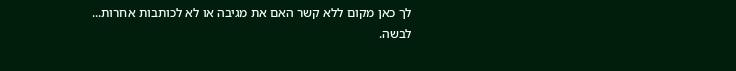לך כאן מקום ללא קשר האם את מגיבה או לא לכותבות אחרות...
לבשה.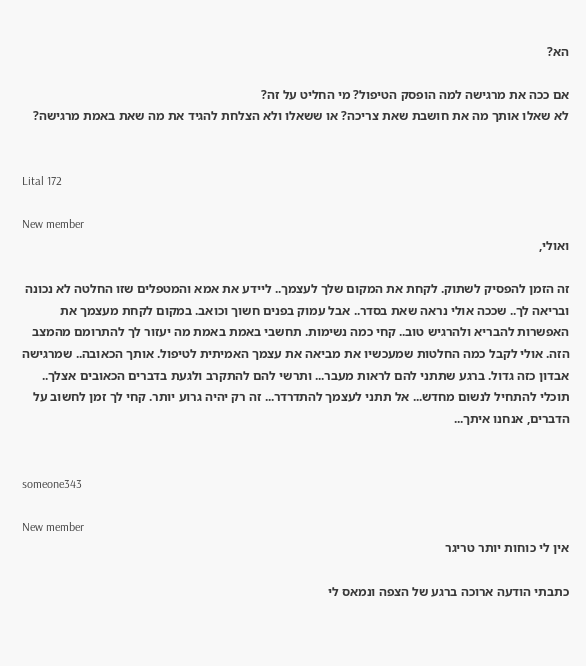הא?

אם ככה את מרגישה למה הופסק הטיפול? מי החליט על זה?
לא שאלו אותך מה את חושבת שאת צריכה? או ששאלו ולא הצלחת להגיד את מה שאת באמת מרגישה?


Lital 172

New member
ואולי,

זה הזמן להפסיק לשתוק. לקחת את המקום שלך לעצמך.. ליידע את אמא והמטפלים שזו החלטה לא נכונה ובריאה לך.. שככה אולי נראה שאת בסדר.. אבל עמוק בפנים חשוך וכואב. במקום לקחת מעצמך את האפשרות להבריא ולהרגיש טוב.. קחי כמה נשימות. תחשבי באמת באמת מה יעזור לך להתרומם מהמצב הזה. אולי לקבל כמה החלטות שמעכשיו את מביאה את עצמך האמיתית לטיפול. אותך הכאובה.. שמרגישה אבדון כזה גדול. ברגע שתתני להם לראות מעבר... ותרשי להם להתקרב ולגעת בדברים הכאובים אצלך.. תוכלי להתחיל לנשום מחדש... אל תתני לעצמך להתדרדר... זה רק יהיה גרוע יותר. קחי לך זמן לחשוב על הדברים, אנחנו איתך...


someone343

New member
אין לי כוחות יותר טריגר

כתבתי הודעה ארוכה ברגע של הצפה ונמאס לי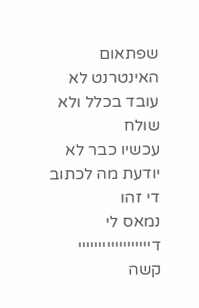שפתאום האינטרנט לא עובד בכלל ולא שולח
עכשיו כבר לא יודעת מה לכתוב
די זהו
נמאס לי דיייייייייייייייייי
קשה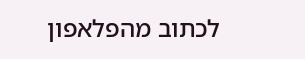לכתוב מהפלאפון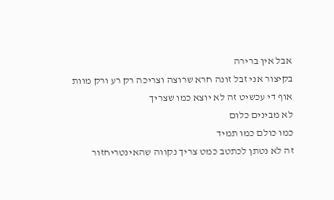אבל אין ברירה
בקיצור אני זבל זונה חרא שרוצה וצריכה רק רע ורק מוות
אוף די עכשיט זה לא יוצא כמו שצריך
לא מבינים כלום
כמו כולם כמו תמיד
זה לא נטתן לכתטב כמט צריך נקווה שהאינטריחזור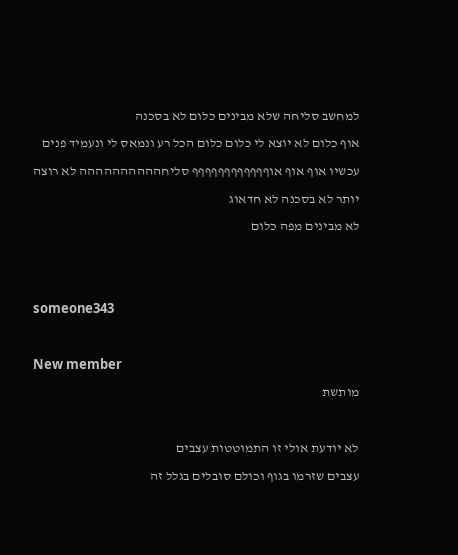למחשב סליחה שלא מבינים כלום לא בסכנה
אוף כלום לא יוצא לי כלום כלום הכל רע ונמאס לי ונעמיד פנים עכשיו אוף אוף אוףףףףףףףףףףףף סליחהההההההההה לא רוצה יותר לא בסכנה לא חדאוג
לא מבינים מפה כלום


someone343

New member
מותשת

לא יודעת אולי זו התמוטטות עצבים
עצבים שזרמו בגוף וכולם סובלים בגלל זה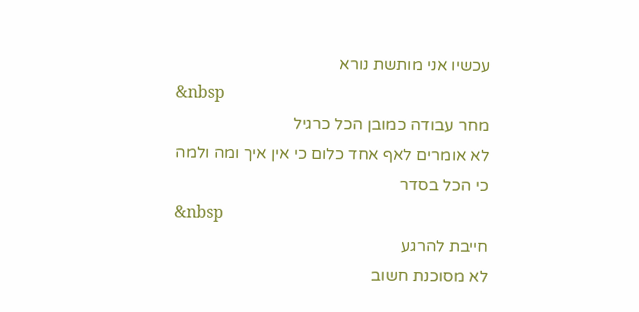עכשיו אני מותשת נורא
&nbsp
מחר עבודה כמובן הכל כרגיל
לא אומרים לאף אחד כלום כי אין איך ומה ולמה
כי הכל בסדר
&nbsp
חייבת להרגע
לא מסוכנת חשוב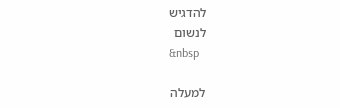להדגיש
לנשום
&nbsp

למעלה